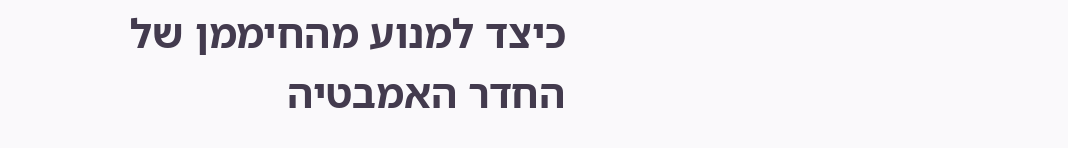כיצד למנוע מהחיממן של החדר האמבטיה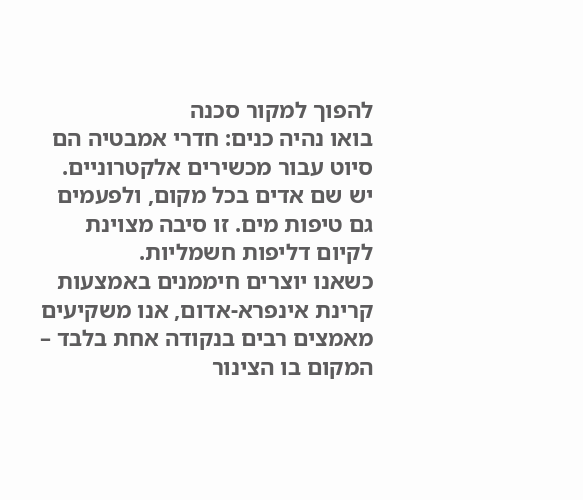להפוך למקור סכנה
בואו נהיה כנים: חדרי אמבטיה הם סיוט עבור מכשירים אלקטרוניים. יש שם אדים בכל מקום, ולפעמים גם טיפות מים. זו סיבה מצוינת לקיום דליפות חשמליות.
כשאנו יוצרים חיממנים באמצעות קרינת אינפרא-אדום, אנו משקיעים מאמצים רבים בנקודה אחת בלבד – המקום בו הצינור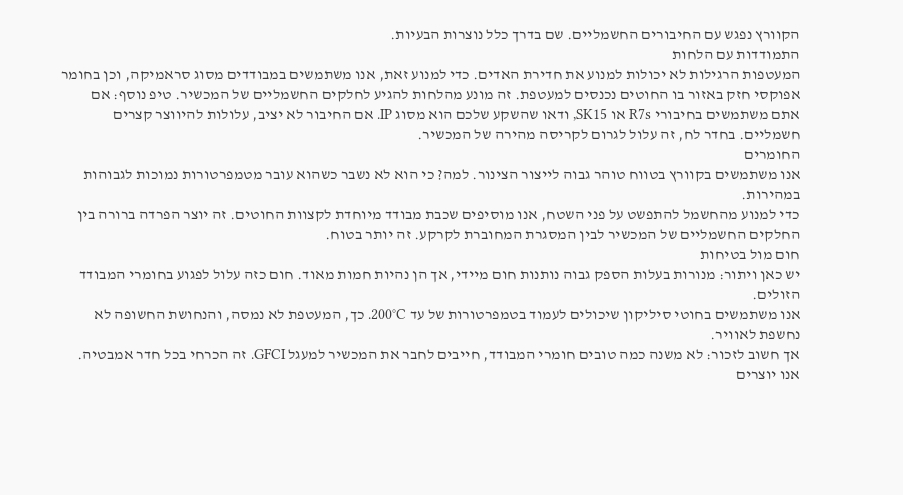הקוורץ נפגש עם החיבורים החשמליים. שם בדרך כלל נוצרות הבעיות.
התמודדות עם הלחות
המעטפות הרגילות לא יכולות למנוע את חדירת האדים. כדי למנוע זאת, אנו משתמשים במבודדים מסוג סראמיקה, וכן בחומר אפוקסי חזק באזור בו החוטים נכנסים למעטפת. זה מונע מהלחות להגיע לחלקים החשמליים של המכשיר. טיפ נוסף: אם אתם משתמשים בחיבורי R7s או SK15, ודאו שהשקע שלכם הוא מסוג IP. אם החיבור לא יציב, עלולות להיווצר קצרים חשמליים. בחדר לח, זה עלול לגרום לקריסה מהירה של המכשיר.
החומרים
אנו משתמשים בקוורץ בטווח טוהר גבוה לייצור הצינור. למה? כי הוא לא נשבר כשהוא עובר מטמפרטורות נמוכות לגבוהות במהירות.
כדי למנוע מהחשמל להתפשט על פני השטח, אנו מוסיפים שכבת מבודד מיוחדת לקצוות החוטים. זה יוצר הפרדה ברורה בין החלקים החשמליים של המכשיר לבין המסגרת המחוברת לקרקע. זה יותר בטוח.
חום מול בטיחות
יש כאן ויתור: מנורות בעלות הספק גבוה נותנות חום מיידי, אך הן נהיות חמות מאוד. חום כזה עלול לפגוע בחומרי המבודד הזולים.
אנו משתמשים בחוטי סיליקון שיכולים לעמוד בטמפרטורות של עד 200°C. כך, המעטפת לא נמסה, והנחושת החשופה לא נחשפת לאוויר.
אך חשוב לזכור: לא משנה כמה טובים חומרי המבודד, חייבים לחבר את המכשיר למעגל GFCI. זה הכרחי בכל חדר אמבטיה. אנו יוצרים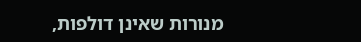מנורות שאינן דולפות,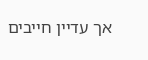אך עדיין חייבים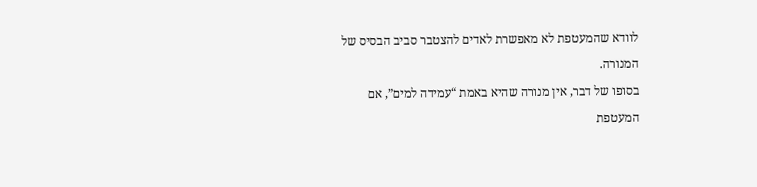לוודא שהמעטפת לא מאפשרת לאדים להצטבר סביב הבסיס של המנורה.
בסופו של דבר, אין מנורה שהיא באמת “עמידה למים”, אם המעטפת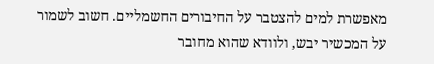מאפשרת למים להצטבר על החיבורים החשמליים. חשוב לשמור על המכשיר יבש, ולוודא שהוא מחובר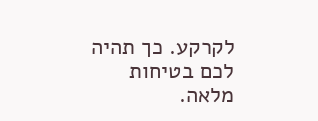לקרקע. כך תהיה לכם בטיחות מלאה.